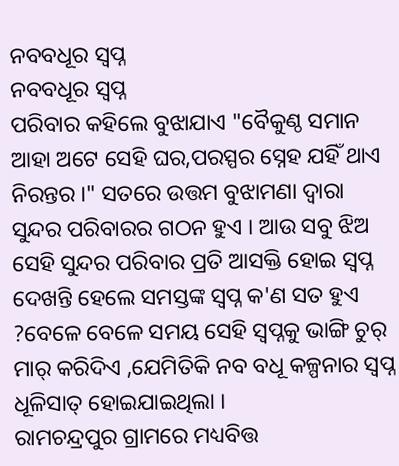ନବବଧୂର ସ୍ବପ୍ନ
ନବବଧୂର ସ୍ବପ୍ନ
ପରିବାର କହିଲେ ବୁଝାଯାଏ "ବୈକୁଣ୍ଠ ସମାନ ଆହା ଅଟେ ସେହି ଘର,ପରସ୍ପର ସ୍ନେହ ଯହିଁ ଥାଏ ନିରନ୍ତର ।" ସତରେ ଉତ୍ତମ ବୁଝାମଣା ଦ୍ବାରା ସୁନ୍ଦର ପରିବାରର ଗଠନ ହୁଏ । ଆଉ ସବୁ ଝିଅ ସେହି ସୁନ୍ଦର ପରିବାର ପ୍ରତି ଆସକ୍ତି ହୋଇ ସ୍ବପ୍ନ ଦେଖନ୍ତି ହେଲେ ସମସ୍ତଙ୍କ ସ୍ବପ୍ନ କ'ଣ ସତ ହୁଏ ?ବେଳେ ବେଳେ ସମୟ ସେହି ସ୍ବପ୍ନକୁ ଭାଙ୍ଗି ଚୁର୍ ମାର୍ କରିଦିଏ ,ଯେମିତିକି ନବ ବଧୂ କଳ୍ପନାର ସ୍ବପ୍ନ ଧୂଳିସାତ୍ ହୋଇଯାଇଥିଲା ।
ରାମଚନ୍ଦ୍ରପୁର ଗ୍ରାମରେ ମଧ୍ୟବିତ୍ତ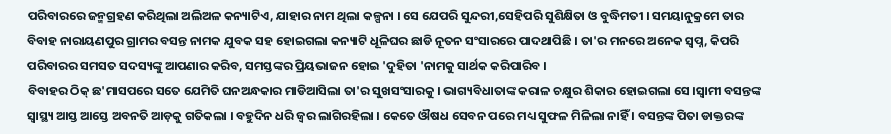ପରିବାରରେ ଜନ୍ମଗ୍ରହଣ କରିଥିଲା ଅଲିଅଳ କନ୍ୟାଟିଏ, ଯାହାର ନାମ ଥିଲା କଳ୍ପନା । ସେ ଯେପରି ସୁନ୍ଦରୀ,ସେହିପରି ସୁଶିକ୍ଷିତା ଓ ବୁଦ୍ଧିମତୀ । ସମୟାନୁକ୍ରମେ ତାର ବିବାହ ନାରାୟଣପୁର ଗ୍ରାମର ବସନ୍ତ ନାମକ ଯୁବକ ସହ ହୋଇଗଲା କନ୍ୟାଟି ଧୂଳିଘର ଛାଡି ନୂତନ ସଂସାରରେ ପାଦଥାପିଛି । ତା'ର ମନରେ ଅନେକ ସ୍ବପ୍ନ, କିପରି ପରିବାରର ସମସତ ସଦସ୍ୟଙ୍କୁ ଆପଣାର କରିବ, ସମସ୍ତଙ୍କର ପ୍ରିୟଭାଜନ ହୋଇ 'ଦୁହିତା 'ନାମକୁ ସାର୍ଥକ କରିପାରିବ ।
ବିବାହର ଠିକ୍ ଛ'ମାସପରେ ସତେ ଯେମିତି ଘନଅନ୍ଧକାର ମାଡିଆସିଲା ତା'ର ସୁଖସଂସାରକୁ । ଭାଗ୍ୟବିଧାତାଙ୍କ କରାଳ ଚକ୍ଷୁର ଶିକାର ହୋଇଗଲା ସେ ।ସ୍ବାମୀ ବସନ୍ତଙ୍କ ସ୍ବାସ୍ଥ୍ୟ ଆସ୍ତ ଆସ୍ତେ ଅବନତି ଆଡ଼କୁ ଗତିକଲା । ବହୁଦିନ ଧରି ଜ୍ବର ଲାଗିରହିଲା । କେତେ ଔଷଧ ସେବନ ପରେ ମଧ୍ୟ ସୁଫଳ ମିଳିଲା ନାହିଁ । ବସନ୍ତଙ୍କ ପିତା ଡାକ୍ତରଙ୍କ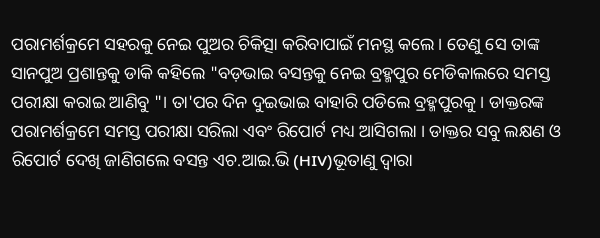ପରାମର୍ଶକ୍ରମେ ସହରକୁ ନେଇ ପୁଅର ଚିକିତ୍ସା କରିବାପାଇଁ ମନସ୍ଥ କଲେ । ତେଣୁ ସେ ତାଙ୍କ ସାନପୁଅ ପ୍ରଶାନ୍ତକୁ ଡାକି କହିଲେ "ବଡ଼ଭାଇ ବସନ୍ତକୁ ନେଇ ବ୍ରହ୍ମପୁର ମେଡିକାଲରେ ସମସ୍ତ ପରୀକ୍ଷା କରାଇ ଆଣିବୁ "। ତା'ପର ଦିନ ଦୁଇଭାଇ ବାହାରି ପଡିଲେ ବ୍ରହ୍ମପୁରକୁ । ଡାକ୍ତରଙ୍କ ପରାମର୍ଶକ୍ରମେ ସମସ୍ତ ପରୀକ୍ଷା ସରିଲା ଏବଂ ରିପୋର୍ଟ ମଧ୍ୟ ଆସିଗଲା । ଡାକ୍ତର ସବୁ ଲକ୍ଷଣ ଓ ରିପୋର୍ଟ ଦେଖି ଜାଣିଗଲେ ବସନ୍ତ ଏଚ.ଆଇ.ଭି (HIV)ଭୂତାଣୁ ଦ୍ବାରା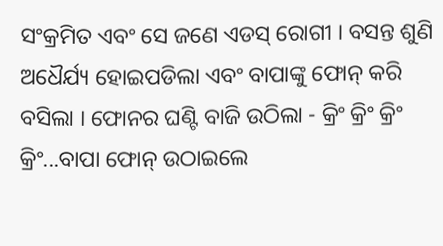ସଂକ୍ରମିତ ଏବଂ ସେ ଜଣେ ଏଡସ୍ ରୋଗୀ । ବସନ୍ତ ଶୁଣି ଅଧୈର୍ଯ୍ୟ ହୋଇପଡିଲା ଏବଂ ବାପାଙ୍କୁ ଫୋନ୍ କରି ବସିଲା । ଫୋନର ଘଣ୍ଟି ବାଜି ଉଠିଲା - କ୍ରିଂ କ୍ରିଂ କ୍ରିଂ କ୍ରିଂ...ବାପା ଫୋନ୍ ଉଠାଇଲେ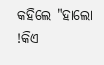କହିଲେ "ହାଲୋ !କିଏ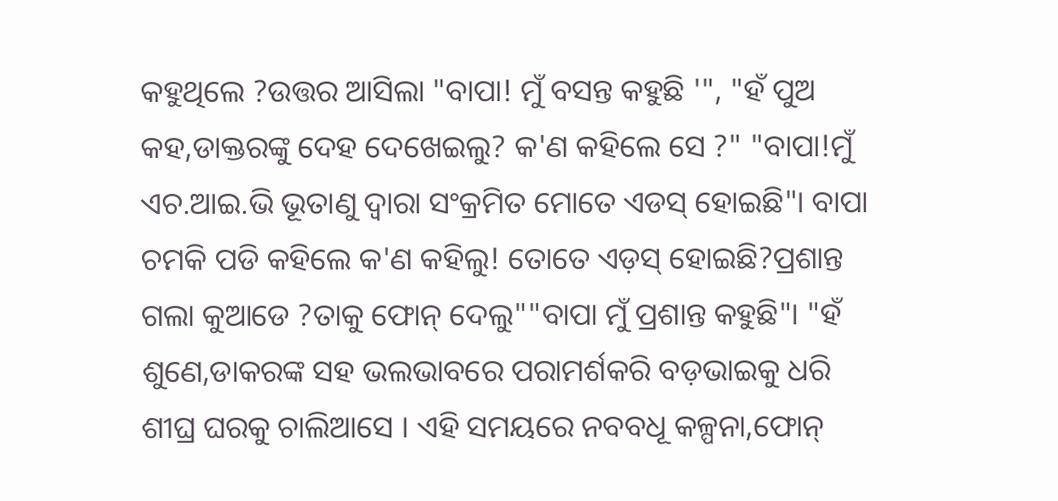କହୁଥିଲେ ?ଉତ୍ତର ଆସିଲା "ବାପା! ମୁଁ ବସନ୍ତ କହୁଛି '", "ହଁ ପୁଅ କହ,ଡାକ୍ତରଙ୍କୁ ଦେହ ଦେଖେଇଲୁ? କ'ଣ କହିଲେ ସେ ?" "ବାପା!ମୁଁ ଏଚ.ଆଇ.ଭି ଭୂତାଣୁ ଦ୍ବାରା ସଂକ୍ରମିତ ମୋତେ ଏଡସ୍ ହୋଇଛି"। ବାପା ଚମକି ପଡି କହିଲେ କ'ଣ କହିଲୁ! ତୋତେ ଏଡ଼ସ୍ ହୋଇଛି?ପ୍ରଶାନ୍ତ ଗଲା କୁଆଡେ ?ତାକୁ ଫୋନ୍ ଦେଲୁ""ବାପା ମୁଁ ପ୍ରଶାନ୍ତ କହୁଛି"। "ହଁ ଶୁଣେ,ଡାକରଙ୍କ ସହ ଭଲଭାବରେ ପରାମର୍ଶକରି ବଡ଼ଭାଇକୁ ଧରି ଶୀଘ୍ର ଘରକୁ ଚାଲିଆସେ । ଏହି ସମୟରେ ନବବଧୂ କଳ୍ପନା,ଫୋନ୍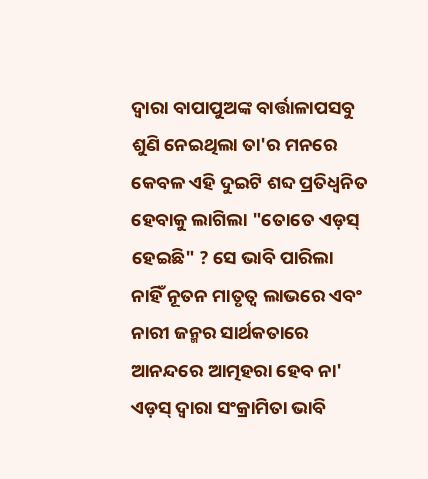ଦ୍ବାରା ବାପାପୁଅଙ୍କ ବାର୍ତ୍ତାଳାପସବୁ ଶୁଣି ନେଇଥିଲା ତା'ର ମନରେ କେବଳ ଏହି ଦୁଇଟି ଶବ୍ଦ ପ୍ରତିଧ୍ବନିତ ହେବାକୁ ଲାଗିଲା "ତୋତେ ଏଡ଼ସ୍ ହେଇଛି" ? ସେ ଭାବି ପାରିଲା ନାହିଁ ନୂତନ ମାତୃତ୍ବ ଲାଭରେ ଏବଂ ନାରୀ ଜନ୍ମର ସାର୍ଥକତାରେ ଆନନ୍ଦରେ ଆତ୍ମହରା ହେବ ନା' ଏଡ଼ସ୍ ଦ୍ବାରା ସଂକ୍ରାମିତା ଭାବି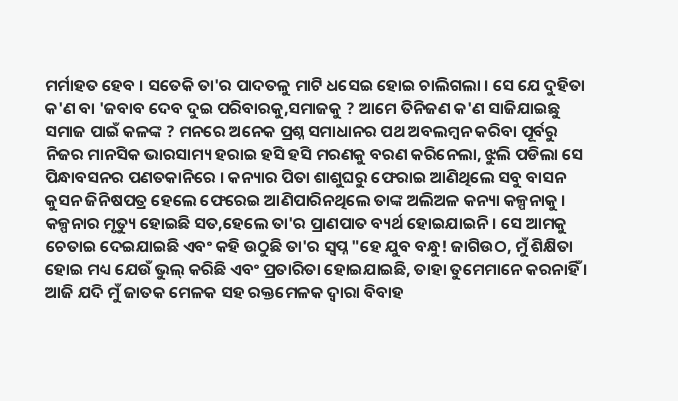ମର୍ମାହତ ହେବ । ସତେକି ତା'ର ପାଦତଳୁ ମାଟି ଧସେଇ ହୋଇ ଚାଲିଗଲା । ସେ ଯେ ଦୁହିତା କ'ଣ ବା 'ଜବାବ ଦେବ ଦୁଇ ପରିବାରକୁ,ସମାଜକୁ ? ଆମେ ତିନିଜଣ କ'ଣ ସାଜିଯାଇଛୁ ସମାଜ ପାଇଁ କଳଙ୍କ ? ମନରେ ଅନେକ ପ୍ରଶ୍ନ ସମାଧାନର ପଥ ଅବଲମ୍ବନ କରିବା ପୂର୍ବରୁ ନିଜର ମାନସିକ ଭାରସାମ୍ୟ ହରାଇ ହସି ହସି ମରଣକୁ ବରଣ କରିନେଲା, ଝୁଲି ପଡିଲା ସେ ପିନ୍ଧାବସନର ପଣତକାନିରେ । କନ୍ୟାର ପିତା ଶାଶୁଘରୁ ଫେରାଇ ଆଣିଥିଲେ ସବୁ ବାସନ କୁସନ ଜିନିଷପତ୍ର ହେଲେ ଫେରେଇ ଆଣିପାରିନଥିଲେ ତାଙ୍କ ଅଲିଅଳ କନ୍ୟା କଳ୍ପନାକୁ ।
କଳ୍ପନାର ମୃତ୍ୟୁ ହୋଇଛି ସତ,ହେଲେ ତା'ର ପ୍ରାଣପାତ ବ୍ୟର୍ଥ ହୋଇଯାଇନି । ସେ ଆମକୁ ଚେତାଇ ଦେଇଯାଇଛି ଏବଂ କହି ଉଠୁଛି ତା'ର ସ୍ବପ୍ନ "ହେ ଯୁବ ବନ୍ଧୁ! ଜାଗିଉଠ, ମୁଁ ଶିକ୍ଷିତା ହୋଇ ମଧ୍ୟ ଯେଉଁ ଭୁଲ୍ କରିଛି ଏବଂ ପ୍ରତାରିତା ହୋଇଯାଇଛି, ତାହା ତୁମେମାନେ କରନାହିଁ । ଆଜି ଯଦି ମୁଁ ଜାତକ ମେଳକ ସହ ରକ୍ତମେଳକ ଦ୍ବାରା ବିବାହ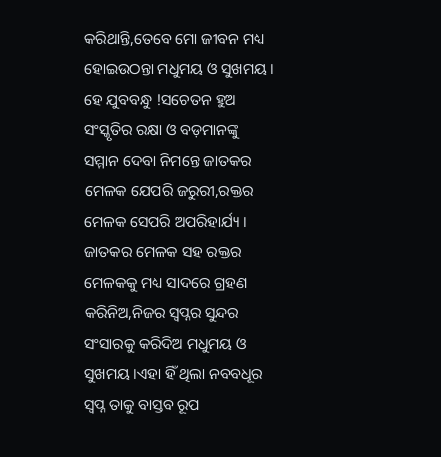କରିଥାନ୍ତି,ତେବେ ମୋ ଜୀବନ ମଧ୍ୟ ହୋଇଉଠନ୍ତା ମଧୁମୟ ଓ ସୁଖମୟ । ହେ ଯୁବବନ୍ଧୁ !ସଚେତନ ହୁଅ ସଂସ୍କୃତିର ରକ୍ଷା ଓ ବଡ଼ମାନଙ୍କୁ ସମ୍ମାନ ଦେବା ନିମନ୍ତେ ଜାତକର ମେଳକ ଯେପରି ଜରୁରୀ,ରକ୍ତର ମେଳକ ସେପରି ଅପରିହାର୍ଯ୍ୟ । ଜାତକର ମେଳକ ସହ ରକ୍ତର ମେଳକକୁ ମଧ୍ୟ ସାଦରେ ଗ୍ରହଣ କରିନିଅ,ନିଜର ସ୍ବପ୍ନର ସୁନ୍ଦର ସଂସାରକୁ କରିଦିଅ ମଧୁମୟ ଓ ସୁଖମୟ ।ଏହା ହିଁ ଥିଲା ନବବଧୂର ସ୍ବପ୍ନ ତାକୁ ବାସ୍ତବ ରୂପ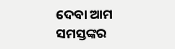ଦେବା ଆମ ସମସ୍ତଙ୍କର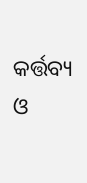କର୍ତ୍ତବ୍ୟ ଓ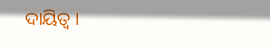ଦାୟିତ୍ବ ।